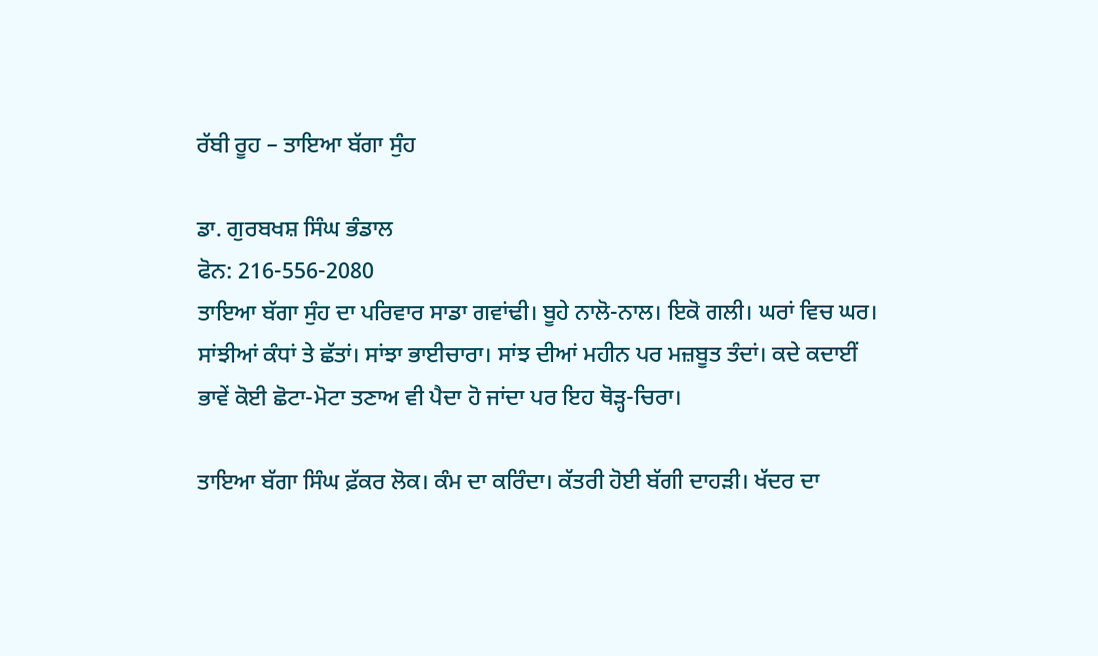ਰੱਬੀ ਰੂਹ – ਤਾਇਆ ਬੱਗਾ ਸੁੰਹ

ਡਾ. ਗੁਰਬਖਸ਼ ਸਿੰਘ ਭੰਡਾਲ
ਫੋਨ: 216-556-2080
ਤਾਇਆ ਬੱਗਾ ਸੁੰਹ ਦਾ ਪਰਿਵਾਰ ਸਾਡਾ ਗਵਾਂਢੀ। ਬੂਹੇ ਨਾਲੋ-ਨਾਲ। ਇਕੋ ਗਲੀ। ਘਰਾਂ ਵਿਚ ਘਰ। ਸਾਂਝੀਆਂ ਕੰਧਾਂ ਤੇ ਛੱਤਾਂ। ਸਾਂਝਾ ਭਾਈਚਾਰਾ। ਸਾਂਝ ਦੀਆਂ ਮਹੀਨ ਪਰ ਮਜ਼ਬੂਤ ਤੰਦਾਂ। ਕਦੇ ਕਦਾਈਂ ਭਾਵੇਂ ਕੋਈ ਛੋਟਾ-ਮੋਟਾ ਤਣਾਅ ਵੀ ਪੈਦਾ ਹੋ ਜਾਂਦਾ ਪਰ ਇਹ ਥੋੜ੍ਹ-ਚਿਰਾ।

ਤਾਇਆ ਬੱਗਾ ਸਿੰਘ ਫ਼ੱਕਰ ਲੋਕ। ਕੰਮ ਦਾ ਕਰਿੰਦਾ। ਕੱਤਰੀ ਹੋਈ ਬੱਗੀ ਦਾਹੜੀ। ਖੱਦਰ ਦਾ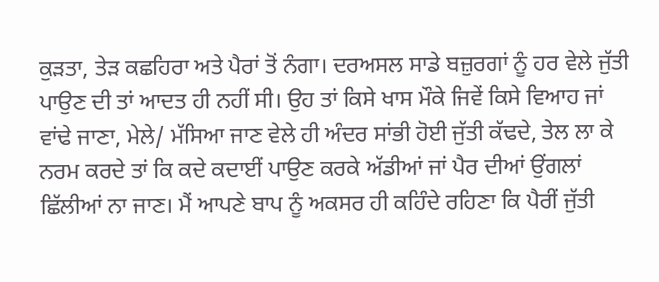ਕੁੜਤਾ, ਤੇੜ ਕਛਹਿਰਾ ਅਤੇ ਪੈਰਾਂ ਤੋਂ ਨੰਗਾ। ਦਰਅਸਲ ਸਾਡੇ ਬਜ਼ੁਰਗਾਂ ਨੂੰ ਹਰ ਵੇਲੇ ਜੁੱਤੀ ਪਾਉਣ ਦੀ ਤਾਂ ਆਦਤ ਹੀ ਨਹੀਂ ਸੀ। ਉਹ ਤਾਂ ਕਿਸੇ ਖਾਸ ਮੌਕੇ ਜਿਵੇਂ ਕਿਸੇ ਵਿਆਹ ਜਾਂ ਵਾਂਢੇ ਜਾਣਾ, ਮੇਲੇ/ ਮੱਸਿਆ ਜਾਣ ਵੇਲੇ ਹੀ ਅੰਦਰ ਸਾਂਭੀ ਹੋਈ ਜੁੱਤੀ ਕੱਢਦੇ, ਤੇਲ ਲਾ ਕੇ ਨਰਮ ਕਰਦੇ ਤਾਂ ਕਿ ਕਦੇ ਕਦਾਈਂ ਪਾਉਣ ਕਰਕੇ ਅੱਡੀਆਂ ਜਾਂ ਪੈਰ ਦੀਆਂ ਉਂਗਲਾਂ ਛਿੱਲੀਆਂ ਨਾ ਜਾਣ। ਮੈਂ ਆਪਣੇ ਬਾਪ ਨੂੰ ਅਕਸਰ ਹੀ ਕਹਿੰਦੇ ਰਹਿਣਾ ਕਿ ਪੈਰੀਂ ਜੁੱਤੀ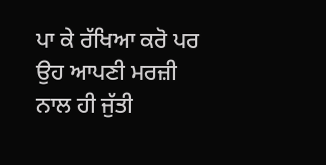ਪਾ ਕੇ ਰੱਖਿਆ ਕਰੋ ਪਰ ਉਹ ਆਪਣੀ ਮਰਜ਼ੀ ਨਾਲ ਹੀ ਜੁੱਤੀ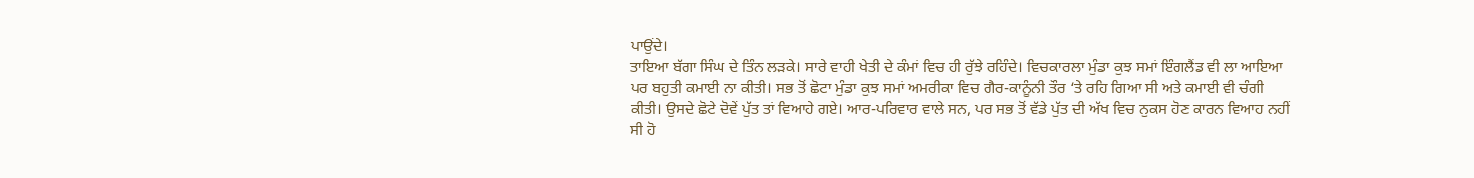ਪਾਉਂਦੇ।
ਤਾਇਆ ਬੱਗਾ ਸਿੰਘ ਦੇ ਤਿੰਨ ਲੜਕੇ। ਸਾਰੇ ਵਾਹੀ ਖੇਤੀ ਦੇ ਕੰਮਾਂ ਵਿਚ ਹੀ ਰੁੱਝੇ ਰਹਿੰਦੇ। ਵਿਚਕਾਰਲਾ ਮੁੰਡਾ ਕੁਝ ਸਮਾਂ ਇੰਗਲੈਂਡ ਵੀ ਲਾ ਆਇਆ ਪਰ ਬਹੁਤੀ ਕਮਾਈ ਨਾ ਕੀਤੀ। ਸਭ ਤੋਂ ਛੋਟਾ ਮੁੰਡਾ ਕੁਝ ਸਮਾਂ ਅਮਰੀਕਾ ਵਿਚ ਗੈਰ-ਕਾਨੂੰਨੀ ਤੌਰ ‘ਤੇ ਰਹਿ ਗਿਆ ਸੀ ਅਤੇ ਕਮਾਈ ਵੀ ਚੰਗੀ ਕੀਤੀ। ਉਸਦੇ ਛੋਟੇ ਦੋਵੇਂ ਪੁੱਤ ਤਾਂ ਵਿਆਹੇ ਗਏ। ਆਰ-ਪਰਿਵਾਰ ਵਾਲੇ ਸਨ, ਪਰ ਸਭ ਤੋਂ ਵੱਡੇ ਪੁੱਤ ਦੀ ਅੱਖ ਵਿਚ ਨੁਕਸ ਹੋਣ ਕਾਰਨ ਵਿਆਹ ਨਹੀਂ ਸੀ ਹੋ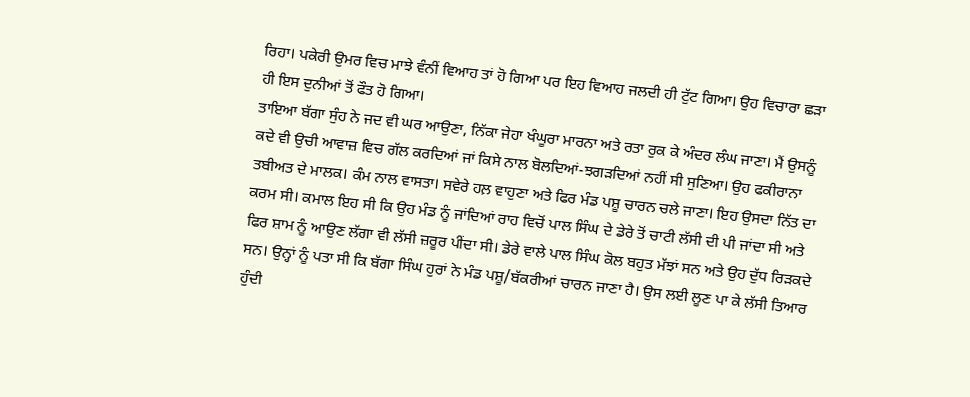ਰਿਹਾ। ਪਕੇਰੀ ਉਮਰ ਵਿਚ ਮਾਝੇ ਵੰਨੀਂ ਵਿਆਹ ਤਾਂ ਹੋ ਗਿਆ ਪਰ ਇਹ ਵਿਆਹ ਜਲਦੀ ਹੀ ਟੁੱਟ ਗਿਆ। ਉਹ ਵਿਚਾਰਾ ਛੜਾ ਹੀ ਇਸ ਦੁਨੀਆਂ ਤੋਂ ਫੌਤ ਹੋ ਗਿਆ।
ਤਾਇਆ ਬੱਗਾ ਸੁੰਹ ਨੇ ਜਦ ਵੀ ਘਰ ਆਉਣਾ, ਨਿੱਕਾ ਜੇਹਾ ਖੰਘੂਰਾ ਮਾਰਨਾ ਅਤੇ ਰਤਾ ਰੁਕ ਕੇ ਅੰਦਰ ਲੰਘ ਜਾਣਾ। ਮੈਂ ਉਸਨੂੰ ਕਦੇ ਵੀ ਉਚੀ ਆਵਾਜ਼ ਵਿਚ ਗੱਲ ਕਰਦਿਆਂ ਜਾਂ ਕਿਸੇ ਨਾਲ ਬੋਲਦਿਆਂ-ਝਗੜਦਿਆਂ ਨਹੀਂ ਸੀ ਸੁਣਿਆ। ਉਹ ਫਕੀਰਾਨਾ ਤਬੀਅਤ ਦੇ ਮਾਲਕ। ਕੰਮ ਨਾਲ ਵਾਸਤਾ। ਸਵੇਰੇ ਹਲ਼ ਵਾਹੁਣਾ ਅਤੇ ਫਿਰ ਮੰਡ ਪਸ਼ੂ ਚਾਰਨ ਚਲੇ ਜਾਣਾ। ਇਹ ਉਸਦਾ ਨਿੱਤ ਦਾ ਕਰਮ ਸੀ। ਕਮਾਲ ਇਹ ਸੀ ਕਿ ਉਹ ਮੰਡ ਨੂੰ ਜਾਂਦਿਆਂ ਰਾਹ ਵਿਚੋਂ ਪਾਲ ਸਿੰਘ ਦੇ ਡੇਰੇ ਤੋਂ ਚਾਟੀ ਲੱਸੀ ਦੀ ਪੀ ਜਾਂਦਾ ਸੀ ਅਤੇ ਫਿਰ ਸ਼ਾਮ ਨੂੰ ਆਉਣ ਲੱਗਾ ਵੀ ਲੱਸੀ ਜ਼ਰੂਰ ਪੀਂਦਾ ਸੀ। ਡੇਰੇ ਵਾਲੇ ਪਾਲ ਸਿੰਘ ਕੋਲ ਬਹੁਤ ਮੱਝਾਂ ਸਨ ਅਤੇ ਉਹ ਦੁੱਧ ਰਿੜਕਦੇ ਸਨ। ਉਨ੍ਹਾਂ ਨੂੰ ਪਤਾ ਸੀ ਕਿ ਬੱਗਾ ਸਿੰਘ ਹੁਰਾਂ ਨੇ ਮੰਡ ਪਸ਼ੂ/ਬੱਕਰੀਆਂ ਚਾਰਨ ਜਾਣਾ ਹੈ। ਉਸ ਲਈ ਲੂਣ ਪਾ ਕੇ ਲੱਸੀ ਤਿਆਰ ਹੁੰਦੀ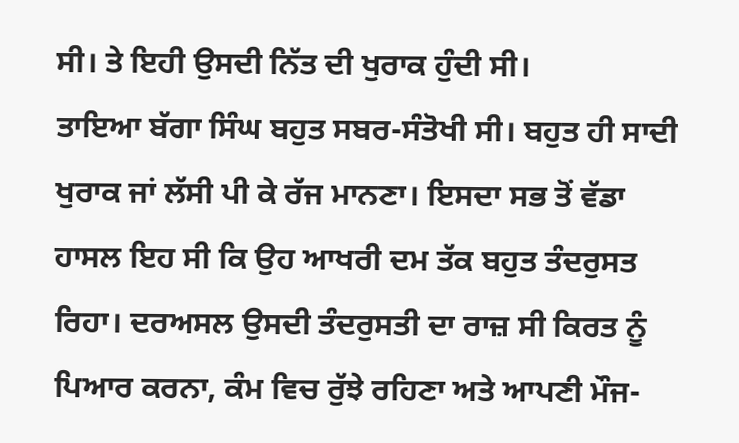ਸੀ। ਤੇ ਇਹੀ ਉਸਦੀ ਨਿੱਤ ਦੀ ਖੁਰਾਕ ਹੁੰਦੀ ਸੀ।
ਤਾਇਆ ਬੱਗਾ ਸਿੰਘ ਬਹੁਤ ਸਬਰ-ਸੰਤੋਖੀ ਸੀ। ਬਹੁਤ ਹੀ ਸਾਦੀ ਖੁਰਾਕ ਜਾਂ ਲੱਸੀ ਪੀ ਕੇ ਰੱਜ ਮਾਨਣਾ। ਇਸਦਾ ਸਭ ਤੋਂ ਵੱਡਾ ਹਾਸਲ ਇਹ ਸੀ ਕਿ ਉਹ ਆਖਰੀ ਦਮ ਤੱਕ ਬਹੁਤ ਤੰਦਰੁਸਤ ਰਿਹਾ। ਦਰਅਸਲ ਉਸਦੀ ਤੰਦਰੁਸਤੀ ਦਾ ਰਾਜ਼ ਸੀ ਕਿਰਤ ਨੂੰ ਪਿਆਰ ਕਰਨਾ, ਕੰਮ ਵਿਚ ਰੁੱਝੇ ਰਹਿਣਾ ਅਤੇ ਆਪਣੀ ਮੌਜ-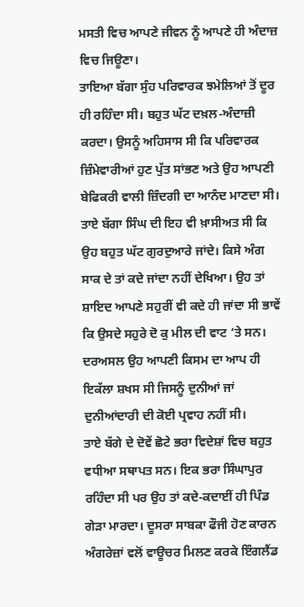ਮਸਤੀ ਵਿਚ ਆਪਣੇ ਜੀਵਨ ਨੂੰ ਆਪਣੇ ਹੀ ਅੰਦਾਜ਼ ਵਿਚ ਜਿਊਣਾ।
ਤਾਇਆ ਬੱਗਾ ਸੁੰਹ ਪਰਿਵਾਰਕ ਝਮੇਲਿਆਂ ਤੋਂ ਦੂਰ ਹੀ ਰਹਿੰਦਾ ਸੀ। ਬਹੁਤ ਘੱਟ ਦਖ਼ਲ-ਅੰਦਾਜ਼ੀ ਕਰਦਾ। ਉਸਨੂੰ ਅਹਿਸਾਸ ਸੀ ਕਿ ਪਰਿਵਾਰਕ ਜ਼ਿੰਮੇਵਾਰੀਆਂ ਹੁਣ ਪੁੱਤ ਸਾਂਭਣ ਅਤੇ ਉਹ ਆਪਣੀ ਬੇਫਿਕਰੀ ਵਾਲੀ ਜ਼ਿੰਦਗੀ ਦਾ ਆਨੰਦ ਮਾਣਦਾ ਸੀ।
ਤਾਏ ਬੱਗਾ ਸਿੰਘ ਦੀ ਇਹ ਵੀ ਖ਼ਾਸੀਅਤ ਸੀ ਕਿ ਉਹ ਬਹੁਤ ਘੱਟ ਗੁਰਦੁਆਰੇ ਜਾਂਦੇ। ਕਿਸੇ ਅੰਗ ਸਾਕ ਦੇ ਤਾਂ ਕਦੇ ਜਾਂਦਾ ਨਹੀਂ ਦੇਖਿਆ। ਉਹ ਤਾਂ ਸ਼ਾਇਦ ਆਪਣੇ ਸਹੁਰੀਂ ਵੀ ਕਦੇ ਹੀ ਜਾਂਦਾ ਸੀ ਭਾਵੇਂ ਕਿ ਉਸਦੇ ਸਹੁਰੇ ਦੋ ਕੁ ਮੀਲ ਦੀ ਵਾਟ ‘ਤੇ ਸਨ। ਦਰਅਸਲ ਉਹ ਆਪਣੀ ਕਿਸਮ ਦਾ ਆਪ ਹੀ ਇਕੱਲਾ ਸ਼ਖਸ ਸੀ ਜਿਸਨੂੰ ਦੁਨੀਆਂ ਜਾਂ ਦੁਨੀਆਂਦਾਰੀ ਦੀ ਕੋਈ ਪ੍ਰਵਾਹ ਨਹੀਂ ਸੀ।
ਤਾਏ ਬੱਗੇ ਦੇ ਦੋਵੇਂ ਛੋਟੇ ਭਰਾ ਵਿਦੇਸ਼ਾਂ ਵਿਚ ਬਹੁਤ ਵਧੀਆ ਸਥਾਪਤ ਸਨ। ਇਕ ਭਰਾ ਸਿੰਘਾਪੁਰ ਰਹਿੰਦਾ ਸੀ ਪਰ ਉਹ ਤਾਂ ਕਦੇ-ਕਦਾਈਂ ਹੀ ਪਿੰਡ ਗੇੜਾ ਮਾਰਦਾ। ਦੂਸਰਾ ਸਾਬਕਾ ਫੌਜੀ ਹੋਣ ਕਾਰਨ ਅੰਗਰੇਜ਼ਾਂ ਵਲੋਂ ਵਾਊਚਰ ਮਿਲਣ ਕਰਕੇ ਇੰਗਲੈਂਡ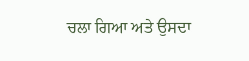ਚਲਾ ਗਿਆ ਅਤੇ ਉਸਦਾ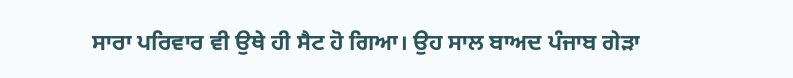ਸਾਰਾ ਪਰਿਵਾਰ ਵੀ ਉਥੇ ਹੀ ਸੈਟ ਹੋ ਗਿਆ। ਉਹ ਸਾਲ ਬਾਅਦ ਪੰਜਾਬ ਗੇੜਾ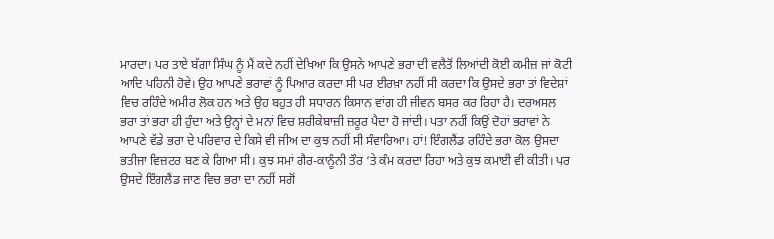ਮਾਰਦਾ। ਪਰ ਤਾਏ ਬੱਗਾ ਸਿੰਘ ਨੂੰ ਮੈਂ ਕਦੇ ਨਹੀਂ ਦੇਖਿਆ ਕਿ ਉਸਨੇ ਆਪਣੇ ਭਰਾ ਦੀ ਵਲੈਤੋਂ ਲਿਆਂਦੀ ਕੋਈ ਕਮੀਜ਼ ਜਾਂ ਕੋਟੀ ਆਦਿ ਪਹਿਨੀ ਹੋਵੇ। ਉਹ ਆਪਣੇ ਭਰਾਵਾਂ ਨੂੰ ਪਿਆਰ ਕਰਦਾ ਸੀ ਪਰ ਈਰਖ਼ਾ ਨਹੀਂ ਸੀ ਕਰਦਾ ਕਿ ਉਸਦੇ ਭਰਾ ਤਾਂ ਵਿਦੇਸ਼ਾਂ ਵਿਚ ਰਹਿੰਦੇ ਅਮੀਰ ਲੋਕ ਹਨ ਅਤੇ ਉਹ ਬਹੁਤ ਹੀ ਸਧਾਰਨ ਕਿਸਾਨ ਵਾਂਗ ਹੀ ਜੀਵਨ ਬਸਰ ਕਰ ਰਿਹਾ ਹੈ। ਦਰਅਸਲ ਭਰਾ ਤਾਂ ਭਰਾ ਹੀ ਹੁੰਦਾ ਅਤੇ ਉਨ੍ਹਾਂ ਦੇ ਮਨਾਂ ਵਿਚ ਸ਼ਰੀਕੇਬਾਜ਼ੀ ਜ਼ਰੂਰ ਪੈਦਾ ਹੋ ਜਾਂਦੀ। ਪਤਾ ਨਹੀਂ ਕਿਉਂ ਦੋਹਾਂ ਭਰਾਵਾਂ ਨੇ ਆਪਣੇ ਵੱਡੇ ਭਰਾ ਦੇ ਪਰਿਵਾਰ ਦੇ ਕਿਸੇ ਵੀ ਜੀਅ ਦਾ ਕੁਝ ਨਹੀਂ ਸੀ ਸੰਵਾਰਿਆ। ਹਾਂ! ਇੰਗਲੈਂਡ ਰਹਿੰਦੇ ਭਰਾ ਕੋਲ ਉਸਦਾ ਭਤੀਜਾ ਵਿਜ਼ਟਰ ਬਣ ਕੇ ਗਿਆ ਸੀ। ਕੁਝ ਸਮਾਂ ਗੈਰ-ਕਾਨੂੰਨੀ ਤੌਰ ‘ਤੇ ਕੰਮ ਕਰਦਾ ਰਿਹਾ ਅਤੇ ਕੁਝ ਕਮਾਈ ਵੀ ਕੀਤੀ। ਪਰ ਉਸਦੇ ਇੰਗਲੈਂਡ ਜਾਣ ਵਿਚ ਭਰਾ ਦਾ ਨਹੀਂ ਸਗੋਂ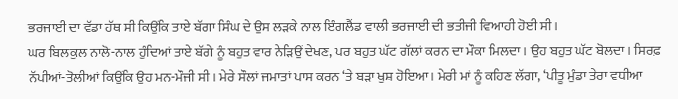ਭਰਜਾਈ ਦਾ ਵੱਡਾ ਹੱਥ ਸੀ ਕਿਉਂਕਿ ਤਾਏ ਬੱਗਾ ਸਿੰਘ ਦੇ ਉਸ ਲੜਕੇ ਨਾਲ ਇੰਗਲੈਂਡ ਵਾਲੀ ਭਰਜਾਈ ਦੀ ਭਤੀਜੀ ਵਿਆਹੀ ਹੋਈ ਸੀ।
ਘਰ ਬਿਲਕੁਲ ਨਾਲੋ-ਨਾਲ ਹੁੰਦਿਆਂ ਤਾਏ ਬੱਗੇ ਨੂੰ ਬਹੁਤ ਵਾਰ ਨੇੜਿਉਂ ਦੇਖਣ, ਪਰ ਬਹੁਤ ਘੱਟ ਗੱਲਾਂ ਕਰਨ ਦਾ ਮੌਕਾ ਮਿਲਦਾ। ਉਹ ਬਹੁਤ ਘੱਟ ਬੋਲਦਾ। ਸਿਰਫ਼ ਨੱਪੀਆਂ-ਤੋਲੀਆਂ ਕਿਉਂਕਿ ਉਹ ਮਨ-ਮੌਜੀ ਸੀ। ਮੇਰੇ ਸੌਲਾਂ ਜਮਾਤਾਂ ਪਾਸ ਕਰਨ ‘ਤੇ ਬੜਾ ਖੁਸ਼ ਹੋਇਆ। ਮੇਰੀ ਮਾਂ ਨੂੰ ਕਹਿਣ ਲੱਗਾ, ‘ਪੀਤੂ ਮੁੰਡਾ ਤੇਰਾ ਵਧੀਆ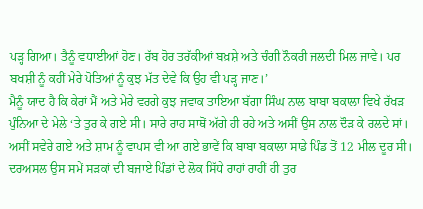ਪੜ੍ਹ ਗਿਆ। ਤੈਨੂੰ ਵਧਾਈਆਂ ਹੋਣ। ਰੱਬ ਹੋਰ ਤਰੱਕੀਆਂ ਬਖ਼ਸ਼ੇ ਅਤੇ ਚੰਗੀ ਨੌਕਰੀ ਜਲਦੀ ਮਿਲ ਜਾਵੇ। ਪਰ ਬਖਸ਼ੀ ਨੂੰ ਕਹੀਂ ਮੇਰੇ ਪੋਤਿਆਂ ਨੂੰ ਕੁਝ ਮੱਤ ਦੇਵੇ ਕਿ ਉਹ ਵੀ ਪੜ੍ਹ ਜਾਣ।’
ਮੈਨੂੰ ਯਾਦ ਹੈ ਕਿ ਕੇਰਾਂ ਮੈਂ ਅਤੇ ਮੇਰੇ ਵਰਗੇ ਕੁਝ ਜਵਾਕ ਤਾਇਆ ਬੱਗਾ ਸਿੰਘ ਨਾਲ ਬਾਬਾ ਬਕਾਲਾ ਵਿਖੇ ਰੱਖੜ ਪੁੰਨਿਆ ਦੇ ਮੇਲੇ ‘ਤੇ ਤੁਰ ਕੇ ਗਏ ਸੀ। ਸਾਰੇ ਰਾਹ ਸਾਥੋਂ ਅੱਗੇ ਹੀ ਰਹੇ ਅਤੇ ਅਸੀਂ ਉਸ ਨਾਲ ਦੌੜ ਕੇ ਰਲਦੇ ਸਾਂ। ਅਸੀਂ ਸਵੇਰੇ ਗਏ ਅਤੇ ਸ਼ਾਮ ਨੂੰ ਵਾਪਸ ਵੀ ਆ ਗਏ ਭਾਵੇਂ ਕਿ ਬਾਬਾ ਬਕਾਲਾ ਸਾਡੇ ਪਿੰਡ ਤੋਂ 12 ਮੀਲ ਦੂਰ ਸੀ। ਦਰਅਸਲ ਉਸ ਸਮੇਂ ਸੜਕਾਂ ਦੀ ਬਜਾਏ ਪਿੰਡਾਂ ਦੇ ਲੋਕ ਸਿੱਧੇ ਰਾਹਾਂ ਰਾਹੀਂ ਹੀ ਤੁਰ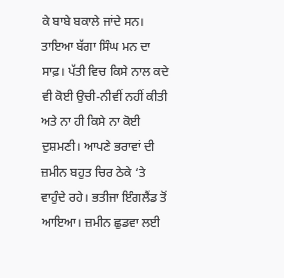ਕੇ ਬਾਬੇ ਬਕਾਲੇ ਜਾਂਦੇ ਸਨ।
ਤਾਇਆ ਬੱਗਾ ਸਿੰਘ ਮਨ ਦਾ ਸਾਫ਼। ਪੱਤੀ ਵਿਚ ਕਿਸੇ ਨਾਲ ਕਦੇ ਵੀ ਕੋਈ ਉਚੀ-ਨੀਵੀਂ ਨਹੀਂ ਕੀਤੀ ਅਤੇ ਨਾ ਹੀ ਕਿਸੇ ਨਾ ਕੋਈ ਦੁਸ਼ਮਣੀ। ਆਪਣੇ ਭਰਾਵਾਂ ਦੀ ਜ਼ਮੀਨ ਬਹੁਤ ਚਿਰ ਠੇਕੇ ‘ਤੇ ਵਾਹੁੰਦੇ ਰਹੇ। ਭਤੀਜਾ ਇੰਗਲੈਂਡ ਤੋਂ ਆਇਆ। ਜ਼ਮੀਨ ਛੁਡਵਾ ਲਈ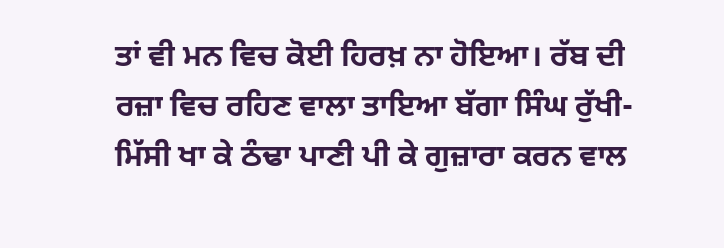ਤਾਂ ਵੀ ਮਨ ਵਿਚ ਕੋਈ ਹਿਰਖ਼ ਨਾ ਹੋਇਆ। ਰੱਬ ਦੀ ਰਜ਼ਾ ਵਿਚ ਰਹਿਣ ਵਾਲਾ ਤਾਇਆ ਬੱਗਾ ਸਿੰਘ ਰੁੱਖੀ-ਮਿੱਸੀ ਖਾ ਕੇ ਠੰਢਾ ਪਾਣੀ ਪੀ ਕੇ ਗੁਜ਼ਾਰਾ ਕਰਨ ਵਾਲ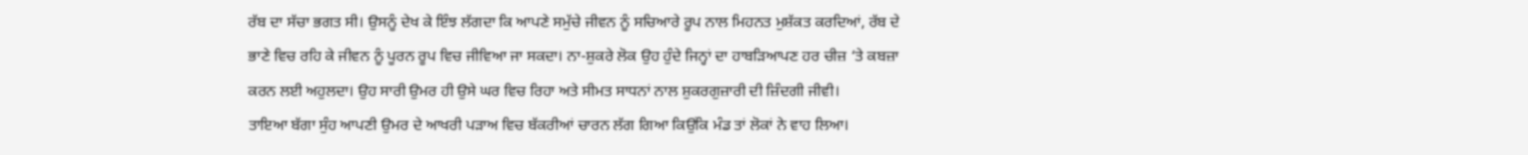ਰੱਬ ਦਾ ਸੱਚਾ ਭਗਤ ਸੀ। ਉਸਨੂੰ ਦੇਖ ਕੇ ਇੰਝ ਲੱਗਦਾ ਕਿ ਆਪਣੇ ਸਮੁੱਚੇ ਜੀਵਨ ਨੂੰ ਸਚਿਆਰੇ ਰੂਪ ਨਾਲ ਮਿਹਨਤ ਮੁਸ਼ੱਕਤ ਕਰਦਿਆਂ, ਰੱਬ ਦੇ ਭਾਣੇ ਵਿਚ ਰਹਿ ਕੇ ਜੀਵਨ ਨੂੰ ਪੂਰਨ ਰੂਪ ਵਿਚ ਜੀਵਿਆ ਜਾ ਸਕਦਾ। ਨਾ-ਸ਼ੁਕਰੇ ਲੋਕ ਉਹ ਹੁੰਦੇ ਜਿਨ੍ਹਾਂ ਦਾ ਹਾਬੜਿਆਪਣ ਹਰ ਚੀਜ਼ ‘ਤੇ ਕਬਜ਼ਾ ਕਰਨ ਲਈ ਅਹੁਲਦਾ। ਉਹ ਸਾਰੀ ਉਮਰ ਹੀ ਉਸੇ ਘਰ ਵਿਚ ਰਿਹਾ ਅਤੇ ਸੀਮਤ ਸਾਧਨਾਂ ਨਾਲ ਸ਼ੁਕਰਗੁਜ਼ਾਰੀ ਦੀ ਜ਼ਿੰਦਗੀ ਜੀਵੀ।
ਤਾਇਆ ਬੱਗਾ ਸੁੰਹ ਆਪਣੀ ਉਮਰ ਦੇ ਆਖਰੀ ਪੜਾਅ ਵਿਚ ਬੱਕਰੀਆਂ ਚਾਰਨ ਲੱਗ ਗਿਆ ਕਿਉਂਕਿ ਮੰਡ ਤਾਂ ਲੋਕਾਂ ਨੇ ਵਾਹ ਲਿਆ।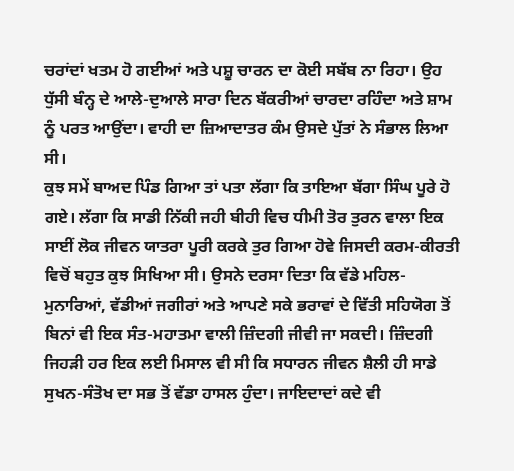ਚਰਾਂਦਾਂ ਖਤਮ ਹੋ ਗਈਆਂ ਅਤੇ ਪਸ਼ੂ ਚਾਰਨ ਦਾ ਕੋਈ ਸਬੱਬ ਨਾ ਰਿਹਾ। ਉਹ ਧੁੱਸੀ ਬੰਨ੍ਹ ਦੇ ਆਲੇ-ਦੁਆਲੇ ਸਾਰਾ ਦਿਨ ਬੱਕਰੀਆਂ ਚਾਰਦਾ ਰਹਿੰਦਾ ਅਤੇ ਸ਼ਾਮ ਨੂੰ ਪਰਤ ਆਉਂਦਾ। ਵਾਹੀ ਦਾ ਜ਼ਿਆਦਾਤਰ ਕੰਮ ਉਸਦੇ ਪੁੱਤਾਂ ਨੇ ਸੰਭਾਲ ਲਿਆ ਸੀ।
ਕੁਝ ਸਮੇਂ ਬਾਅਦ ਪਿੰਡ ਗਿਆ ਤਾਂ ਪਤਾ ਲੱਗਾ ਕਿ ਤਾਇਆ ਬੱਗਾ ਸਿੰਘ ਪੂਰੇ ਹੋ ਗਏ। ਲੱਗਾ ਕਿ ਸਾਡੀ ਨਿੱਕੀ ਜਹੀ ਬੀਹੀ ਵਿਚ ਧੀਮੀ ਤੋਰ ਤੁਰਨ ਵਾਲਾ ਇਕ ਸਾਈਂ ਲੋਕ ਜੀਵਨ ਯਾਤਰਾ ਪੂਰੀ ਕਰਕੇ ਤੁਰ ਗਿਆ ਹੋਵੇ ਜਿਸਦੀ ਕਰਮ-ਕੀਰਤੀ ਵਿਚੋਂ ਬਹੁਤ ਕੁਝ ਸਿਖਿਆ ਸੀ। ਉਸਨੇ ਦਰਸਾ ਦਿਤਾ ਕਿ ਵੱਡੇ ਮਹਿਲ-ਮੁਨਾਰਿਆਂ, ਵੱਡੀਆਂ ਜਗੀਰਾਂ ਅਤੇ ਆਪਣੇ ਸਕੇ ਭਰਾਵਾਂ ਦੇ ਵਿੱਤੀ ਸਹਿਯੋਗ ਤੋਂ ਬਿਨਾਂ ਵੀ ਇਕ ਸੰਤ-ਮਹਾਤਮਾ ਵਾਲੀ ਜ਼ਿੰਦਗੀ ਜੀਵੀ ਜਾ ਸਕਦੀ। ਜ਼ਿੰਦਗੀ ਜਿਹੜੀ ਹਰ ਇਕ ਲਈ ਮਿਸਾਲ ਵੀ ਸੀ ਕਿ ਸਧਾਰਨ ਜੀਵਨ ਸ਼ੈਲੀ ਹੀ ਸਾਡੇ ਸੁਖਨ-ਸੰਤੋਖ ਦਾ ਸਭ ਤੋਂ ਵੱਡਾ ਹਾਸਲ ਹੁੰਦਾ। ਜਾਇਦਾਦਾਂ ਕਦੇ ਵੀ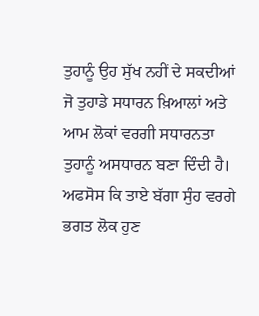ਤੁਹਾਨੂੰ ਉਹ ਸੁੱਖ ਨਹੀਂ ਦੇ ਸਕਦੀਆਂ ਜੋ ਤੁਹਾਡੇ ਸਧਾਰਨ ਖ਼ਿਆਲਾਂ ਅਤੇ ਆਮ ਲੋਕਾਂ ਵਰਗੀ ਸਧਾਰਨਤਾ ਤੁਹਾਨੂੰ ਅਸਧਾਰਨ ਬਣਾ ਦਿੰਦੀ ਹੈ। ਅਫਸੋਸ ਕਿ ਤਾਏ ਬੱਗਾ ਸੁੰਹ ਵਰਗੇ ਭਗਤ ਲੋਕ ਹੁਣ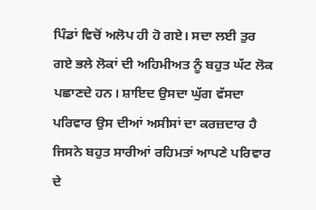ਪਿੰਡਾਂ ਵਿਚੋਂ ਅਲੋਪ ਹੀ ਹੋ ਗਏ। ਸਦਾ ਲਈ ਤੁਰ ਗਏ ਭਲੇ ਲੋਕਾਂ ਦੀ ਅਹਿਮੀਅਤ ਨੂੰ ਬਹੁਤ ਘੱਟ ਲੋਕ ਪਛਾਣਦੇ ਹਨ। ਸ਼ਾਇਦ ਉਸਦਾ ਘੁੱਗ ਵੱਸਦਾ ਪਰਿਵਾਰ ਉਸ ਦੀਆਂ ਅਸੀਸਾਂ ਦਾ ਕਰਜ਼ਦਾਰ ਹੈ ਜਿਸਨੇ ਬਹੁਤ ਸਾਰੀਆਂ ਰਹਿਮਤਾਂ ਆਪਣੇ ਪਰਿਵਾਰ ਦੇ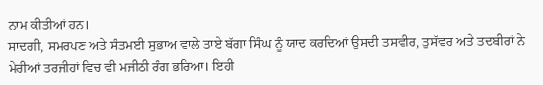ਨਾਮ ਕੀਤੀਆਂ ਹਨ।
ਸਾਦਗੀ, ਸਮਰਪਣ ਅਤੇ ਸੰਤਮਈ ਸੁਭਾਅ ਵਾਲੇ ਤਾਏ ਬੱਗਾ ਸਿੰਘ ਨੂੰ ਯਾਦ ਕਰਦਿਆਂ ਉਸਦੀ ਤਸਵੀਰ, ਤੁਸੱਵਰ ਅਤੇ ਤਦਬੀਰਾਂ ਨੇ ਮੇਰੀਆਂ ਤਰਜੀਹਾਂ ਵਿਚ ਵੀ ਮਜੀਠੀ ਰੰਗ ਭਰਿਆ। ਇਹੀ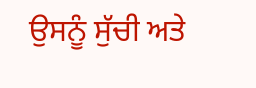ਉਸਨੂੰ ਸੁੱਚੀ ਅਤੇ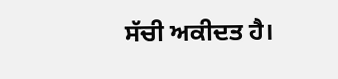ਸੱਚੀ ਅਕੀਦਤ ਹੈ।